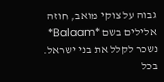גבוה על צוקי מואב, חוזה אלילים בשם *Balaam* נשכר לקלל את בני ישראל. בכל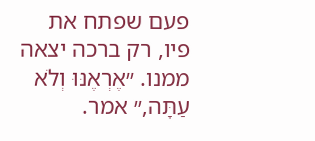פעם שפתח את פיו, רק ברכה יצאה ממנו. ״אֶרְאֶנּוּ וְלֹא עַתָּה,״ אמר.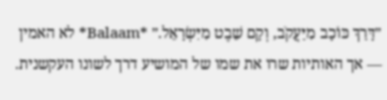״דָּרַךְ כּוֹכָב מִיַּעֲקֹב, וְקָם שֵׁבֶט מִיִּשְׂרָאֵל.״ *Balaam* לא האמין — אך האותיות שרו את שמו של המושיע דרך לשונו העקשנית.